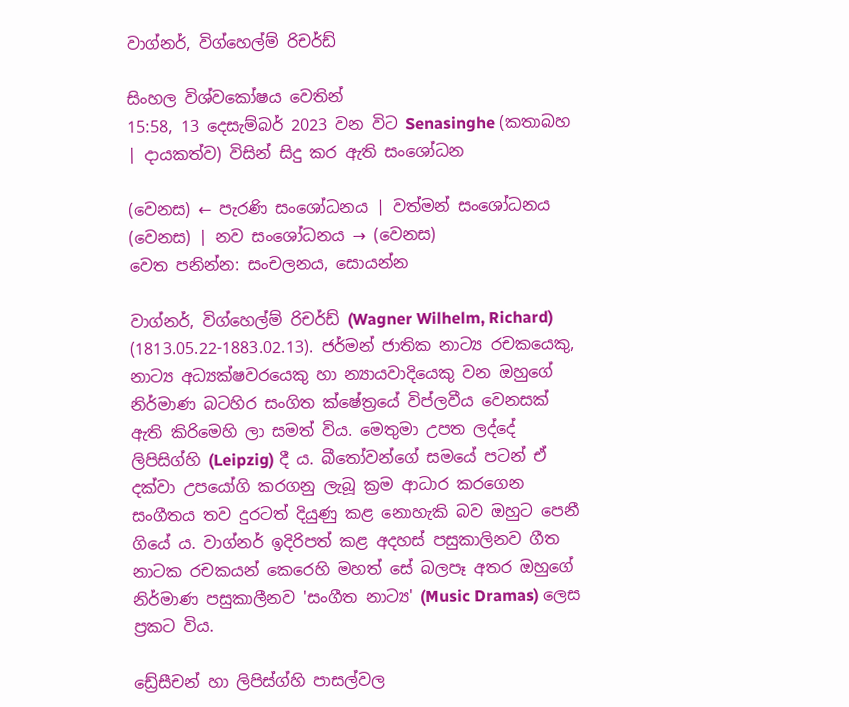වාග්නර්, විග්හෙල්ම් රිචර්ඩ්

සිංහල විශ්වකෝෂය වෙතින්
15:58, 13 දෙසැම්බර් 2023 වන විට Senasinghe (කතාබහ | දායකත්ව) විසින් සිදු කර ඇති සංශෝධන

(වෙනස) ← පැරණි සංශෝධනය | වත්මන් සංශෝධනය (වෙනස) | නව සංශෝධනය → (වෙනස)
වෙත පනින්න: සංචලනය, සොයන්න

වාග්නර්, විග්හෙල්ම් රිචර්ඩ් (Wagner Wilhelm, Richard) (1813.05.22-1883.02.13). ජර්මන් ජාතික නාට්‍ය රචකයෙකු, නාට්‍ය අධ්‍යක්ෂවරයෙකු හා න්‍යායවාදියෙකු වන ඔහුගේ නිර්මාණ බටහිර සංගිත ක්ෂේත්‍රයේ විප්ලවීය වෙනසක් ඇති කිරිමෙහි ලා සමත් විය. මෙතුමා උපත ලද්දේ ලිපිසිග්හි (Leipzig) දී ය. බීතෝවන්ගේ සමයේ පටන් ඒ දක්වා උපයෝගි කරගනු ලැබූ ක්‍රම ආධාර කරගෙන සංගීතය තව දුරටත් දියුණු කළ නොහැකි බව ඔහුට පෙනී ගියේ ය. වාග්නර් ඉදිරිපත් කළ අදහස් පසුකාලිනව ගීත නාටක රචකයන් කෙරෙහි මහත් සේ බලපෑ අතර ඔහුගේ නිර්මාණ පසුකාලීනව 'සංගීත නාට්‍ය' (Music Dramas) ලෙස ප්‍රකට විය.

ඩ්‍රේසීචන් හා ලිපිස්ග්හි පාසල්වල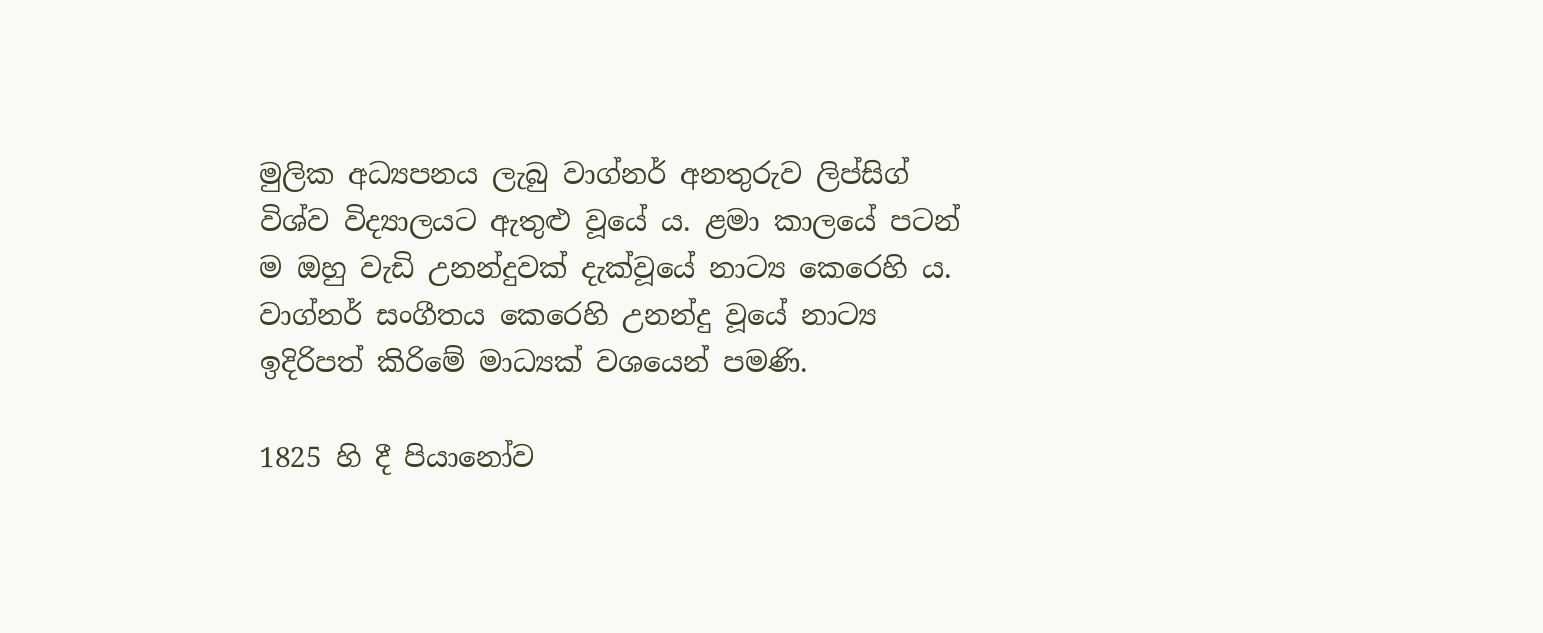මුලික අධ්‍යපනය ලැබු වාග්නර් අනතුරුව ලිප්සිග් විශ්ව විද්‍යාලයට ඇතුළු වූයේ ය. ළමා කාලයේ පටන් ම ඔහු වැඩි උනන්දුවක් දැක්වූයේ නාට්‍ය කෙරෙහි ය. වාග්නර් සංගීතය කෙරෙහි උනන්දු වූයේ නාට්‍ය ඉදිරිපත් කිරිමේ මාධ්‍යක් වශයෙන් පමණි.

1825 හි දී පියානෝව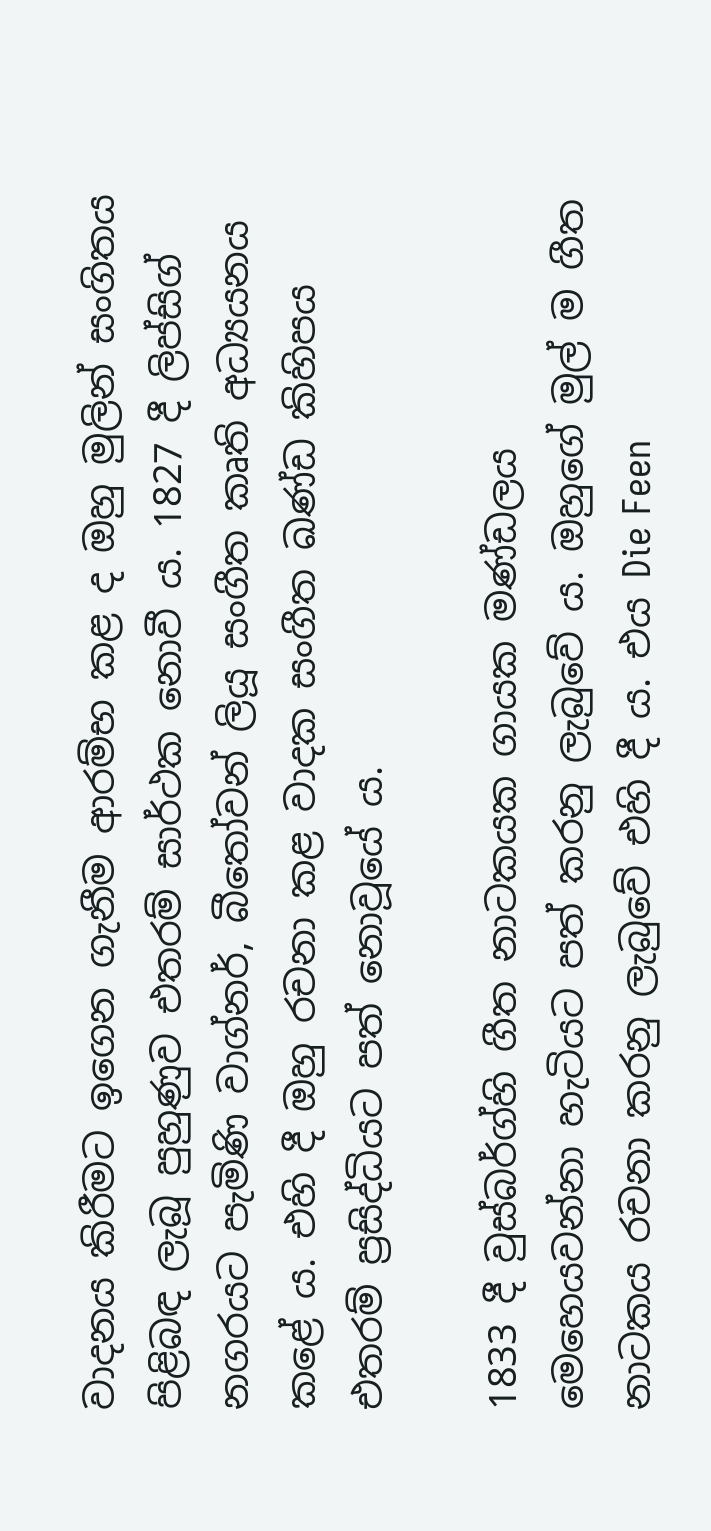වාදනය කිරීමට ඉගෙන ගැනීම ආරම්භ කළ ද ඔහු මුලින් සංගිතය පිළිබඳ ලැබූ පුහුණුව එතරම් සාර්ථක නොවී ය. 1827 දී ලිප්සිග් නගරයට පැමිණි වාග්නර්, බීතෝවන් ලියූ සංගීත කෘති අධ්‍යයනය කළේ ය. එහි දී ඔහු රචනා කළ වාදක සංගීත ඛණ්ඩ කිහිපය එතරම් ප්‍රසිද්ධියට පත් නොවූයේ ය.

1833 දී වුස්බර්ග්හි ගීත නාටකයක ගායක මණ්ඩලය මෙහෙයවන්නා හැටියට පත් කරනු ලැබුවේ ය. ඔහුගේ මුල් ම ගීත නාටකය රචනා කරනු ලැබුවේ එහි දී ය. එය Die Feen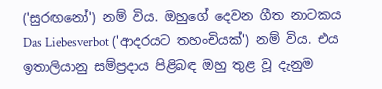('සුරඟනෝ') නම් විය. ඔහුගේ දෙවන ගීත නාටකය Das Liebesverbot ('ආදරය‍ට තහංචියක්') නම් විය. එය ඉතාලියානු සම්ප්‍රදාය පිළිබඳ ඔහු තුළ වූ දැනුම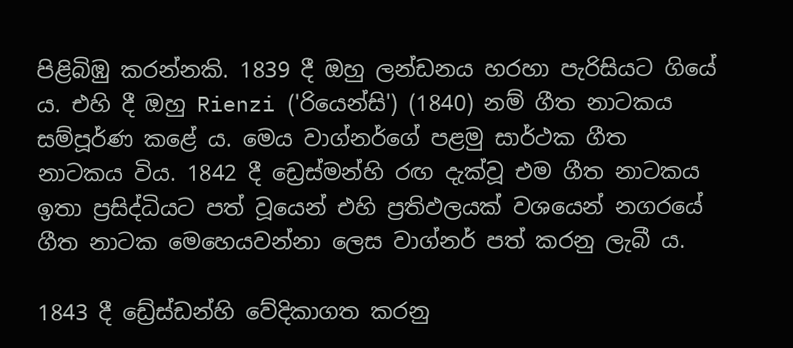පිළිබිඹු කරන්නකි. 1839 දී ඔහු ලන්ඩනය හරහා පැරිසියට ගියේ ය. එහි දී ඔහු Rienzi ('රියෙන්සි') (1840) නම් ගීත නාටකය සම්පූර්ණ කළේ ය. මෙය වාග්නර්ගේ පළමු සාර්ථක ගීත නාටකය විය. 1842 දී ඩ්‍රෙස්මන්හි රඟ දැක්වූ එම ගීත නාටකය ඉතා ප්‍රසිද්ධියට පත් වූයෙන් එහි ප්‍රතිඵලයක් වශයෙන් නගරයේ ගීත නාටක මෙහෙයවන්නා ලෙස වාග්නර් පත් කරනු ලැබී ය.

1843 දී ඩ්‍රේස්ඩන්හි වේදිකාගත කරනු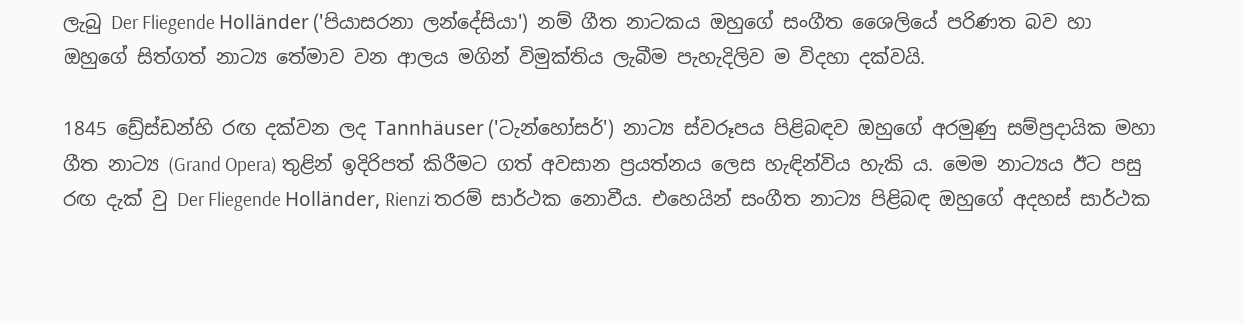ලැබු Der Fliegende Holländer ('පියාසරනා ලන්දේසියා') නම් ගීත නාටකය ඔහුගේ සංගීත ශෛලියේ පරිණත බව හා ඔහුගේ සිත්ගත් නාට්‍ය තේමාව වන ආලය මගින් විමුක්තිය ලැබීම පැහැදිලිව ම විදහා දක්වයි.

1845 ඩ්‍රේස්ඩන්හි රඟ දක්වන ලද Tannhäuser ('ටැන්හෝසර්') නාට්‍ය ස්වරූපය පිළිබඳව ඔහුගේ අරමුණු සම්ප්‍රදායික මහා ගීත නාට්‍ය (Grand Opera) තුළින් ඉදිරිපත් කිරීමට ගත් අවසාන ප්‍රයත්නය ලෙස හැඳින්විය හැකි ය. මෙම නාට්‍යය ඊට පසු රඟ දැක් වු Der Fliegende Holländer, Rienzi තරම් සාර්ථක නොවීය. එහෙයින් සංගීත නාට්‍ය පිළිබඳ ඔහුගේ අදහස් සාර්ථක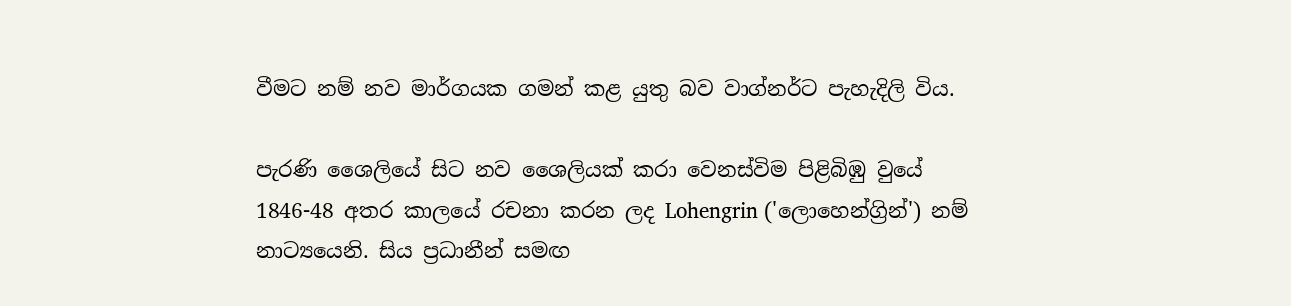වීමට නම් නව මාර්ගයක ගමන් කළ යුතු බව වාග්නර්ට පැහැදිලි විය.

පැරණි ශෛලියේ සිට නව ශෛලියක් කරා වෙනස්විම පිළිබිඹු වුයේ 1846-48 අතර කාලයේ රචනා කරන ලද Lohengrin ('ලොහෙන්ග්‍රින්') නම් නාට්‍යයෙනි. සිය ප්‍රධානීන් සමඟ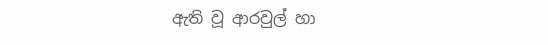ඇති වූ ආරවුල් හා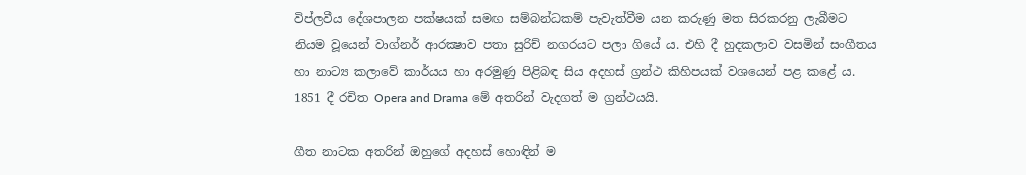විප්ලවීය දේශපාලන පක්ෂයක් සමඟ සම්බන්ධකම් පැවැත්වීම යන කරුණු මත සිරකරනු ලැබීමට නියම වූයෙන් වාග්නර් ආරක්‍ෂාව පතා සුරිච් නගරයට පලා ගියේ ය. එහි දී හුදකලාව වසමින් සංගීතය හා නාට්‍ය කලාවේ කාර්යය හා අරමුණු පිළිබඳ සිය අදහස් ග්‍රන්ථ කිහිපයක් වශයෙන් පළ කළේ ය. 1851 දී රචිත Opera and Drama මේ අතරින් වැදගත් ම ග්‍රන්ථයයි.

ගීත නාටක අතරින් ඔහුගේ අදහස් හොඳින් ම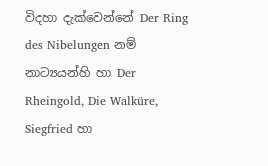විදහා දැක්වෙන්නේ Der Ring des Nibelungen නම් නාට්‍යයන්හි හා Der Rheingold, Die Walküre, Siegfried හා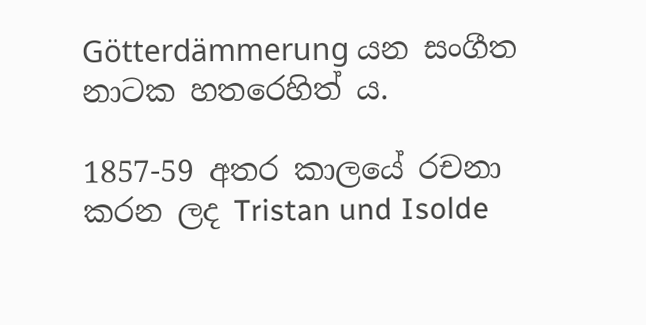Götterdämmerung යන සංගීත නාටක හතරෙහිත් ය.

1857-59 අතර කාලයේ රචනා කරන ලද Tristan und Isolde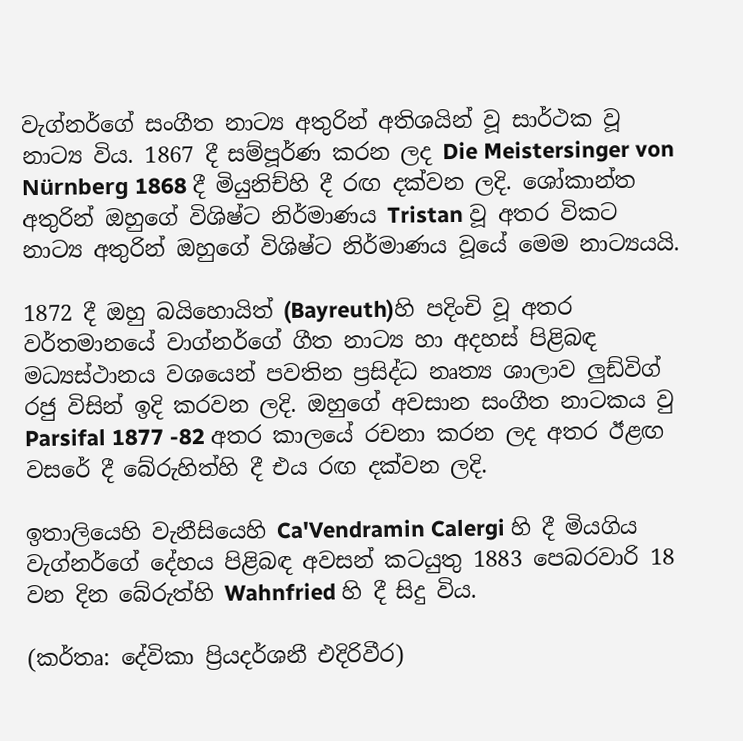වැග්නර්ගේ සංගීත නාට්‍ය අතුරින් අතිශයින් වූ සාර්ථක වූ නාට්‍ය විය. 1867 දී සම්පූර්ණ කරන ලද Die Meistersinger von Nürnberg 1868 දී මියුනිච්හි දී රඟ දක්වන ලදි. ශෝකාන්ත අතුරින් ඔහුගේ විශිෂ්ට නිර්මාණය Tristan වූ අතර විකට නාට්‍ය අතුරින් ඔහුගේ විශිෂ්ට නිර්මාණය වූයේ මෙම නාට්‍යයයි.

1872 දී ඔහු බයිහොයිත් (Bayreuth)හි පදිංචි වූ අතර වර්තමානයේ වාග්නර්ගේ ගීත නාට්‍ය හා අදහස් පිළිබඳ මධ්‍යස්ථානය වශයෙන් පවතින ප්‍රසිද්ධ නෘත්‍ය ශාලාව ලුඩ්විග් රජු විසින් ඉදි කරවන ලදි. ඔහුගේ අවසාන සංගීත නාටකය වු Parsifal 1877 -82 අතර කාලයේ රචනා කරන ලද අතර ඊළඟ වසරේ දී බේරුහිත්හි දී එය රඟ දක්වන ලදි.

ඉතාලියෙහි වැනීසියෙහි Ca'Vendramin Calergi හි දී මියගිය වැග්නර්ගේ දේහය පිළිබඳ අවසන් කටයුතු 1883 පෙබරවාරි 18 වන දින බේරුත්හි Wahnfried හි දී සිදු විය.

(කර්තෘ: දේවිකා ප්‍රියදර්ශනී එදිරිවීර)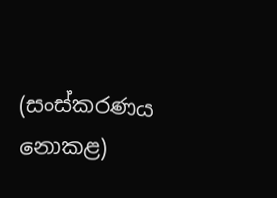(සංස්කරණය නොකළ)